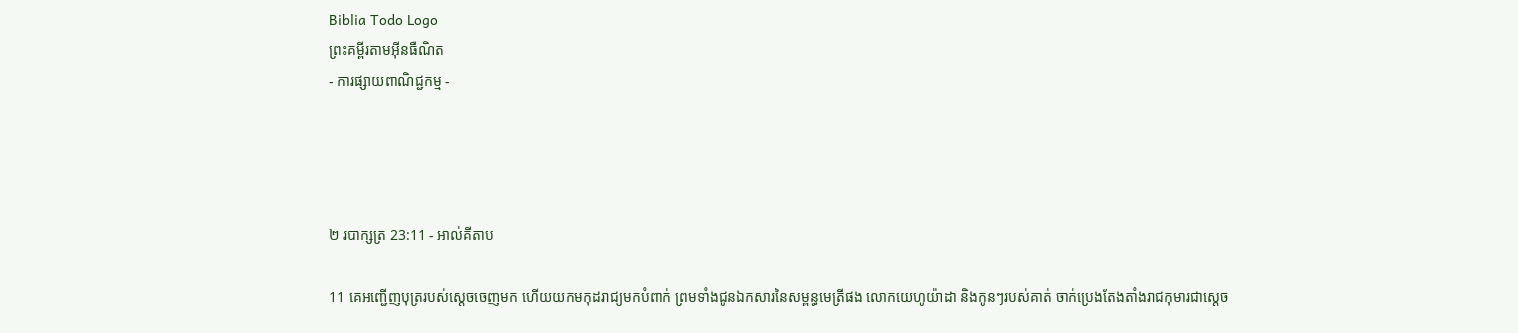Biblia Todo Logo
ព្រះគម្ពីរតាមអ៊ីនធឺណិត
- ការផ្សាយពាណិជ្ជកម្ម -




២ របា‌ក្សត្រ 23:11 - អាល់គីតាប

11 គេអញ្ជើញបុត្ររបស់ស្តេចចេញមក ហើយយកមកុដរាជ្យមកបំពាក់ ព្រមទាំងជូនឯក‌សារនៃសម្ពន្ធ‌មេត្រីផង លោកយេហូ‌យ៉ាដា និងកូនៗរបស់គាត់ ចាក់ប្រេងតែង‌តាំងរាជកុមារជាស្តេច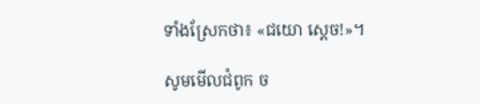ទាំងស្រែកថា៖ «ជយោ ស្តេច!»។

សូមមើលជំពូក ច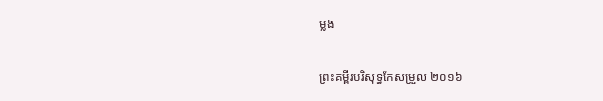ម្លង

ព្រះគម្ពីរបរិសុទ្ធកែសម្រួល ២០១៦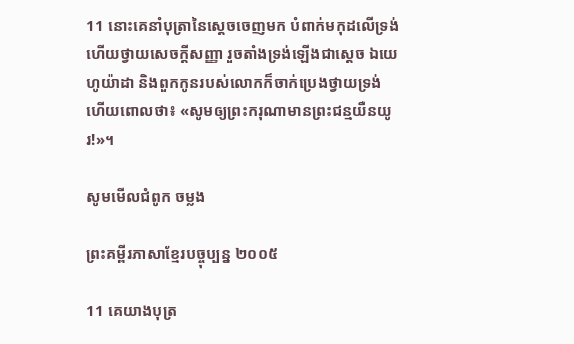11 នោះគេនាំបុត្រានៃស្តេចចេញមក បំពាក់មកុដលើទ្រង់ ហើយថ្វាយសេចក្ដីសញ្ញា រួចតាំងទ្រង់ឡើងជាស្តេច ឯយេហូ‌យ៉ា‌ដា និងពួកកូនរបស់លោកក៏ចាក់ប្រេងថ្វាយទ្រង់ ហើយពោលថា៖ «សូមឲ្យព្រះ‌ករុណាមានព្រះជន្មយឺនយូរ!»។

សូមមើលជំពូក ចម្លង

ព្រះគម្ពីរភាសាខ្មែរបច្ចុប្បន្ន ២០០៥

11 គេយាងបុត្រ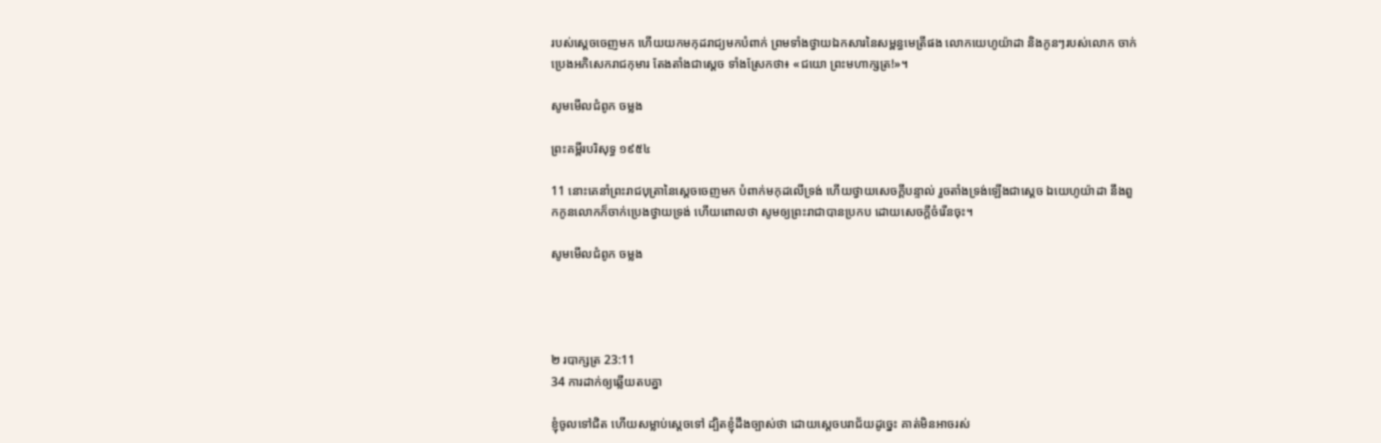របស់ស្ដេចចេញមក ហើយយកមកុដរាជ្យមកបំពាក់ ព្រមទាំងថ្វាយឯក‌សារនៃសម្ពន្ធ‌មេត្រីផង លោកយេហូ‌យ៉ាដា និងកូនៗរបស់លោក ចាក់ប្រេងអភិ‌សេករាជកុមារ តែង‌តាំងជាស្ដេច ទាំងស្រែកថា៖ «ជយោ ព្រះ‌មហា‌ក្សត្រ!»។

សូមមើលជំពូក ចម្លង

ព្រះគម្ពីរបរិសុទ្ធ ១៩៥៤

11 នោះគេនាំព្រះ‌រាជ‌បុត្រានៃស្តេចចេញមក បំពាក់មកុដលើទ្រង់ ហើយថ្វាយសេចក្ដីបន្ទាល់ រួចតាំងទ្រង់ឡើងជាស្តេច ឯយេហូ‌យ៉ាដា នឹងពួកកូនលោកក៏ចាក់ប្រេងថ្វាយទ្រង់ ហើយពោលថា សូមឲ្យព្រះ‌រាជាបានប្រកប ដោយសេចក្ដីចំរើនចុះ។

សូមមើលជំពូក ចម្លង




២ របា‌ក្សត្រ 23:11
34 ការដាក់ឲ្យឆ្លើយតបគ្នា

ខ្ញុំចូលទៅជិត ហើយសម្លាប់ស្តេចទៅ ដ្បិតខ្ញុំដឹងច្បាស់ថា ដោយស្តេចបរា‌ជ័យដូច្នេះ គាត់មិនអាចរស់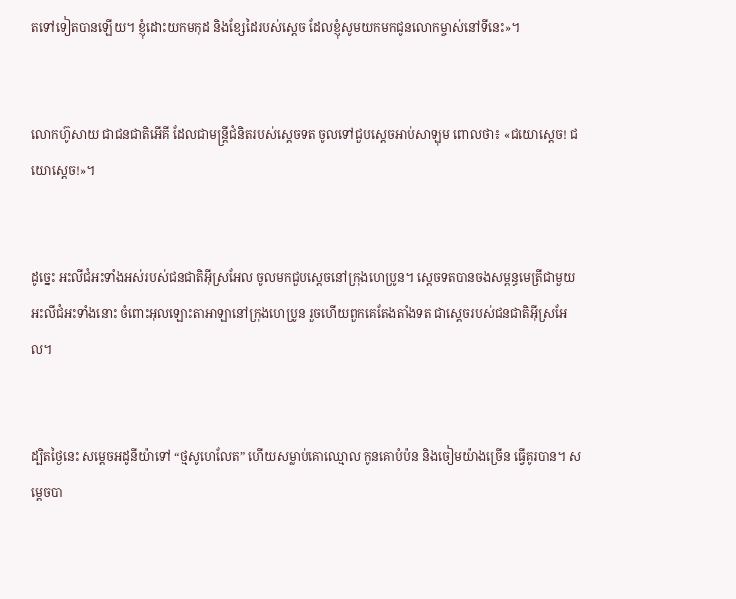តទៅទៀតបានឡើយ។ ខ្ញុំដោះយកមកុដ និងខ្សែដៃរបស់ស្តេច ដែលខ្ញុំសូមយកមកជូនលោកម្ចាស់នៅទីនេះ»។


លោកហ៊ូសាយ ជាជន‌ជាតិអើ‌គី ដែលជាមន្ត្រីជំនិតរបស់ស្តេចទត ចូលទៅជួបស្តេចអាប់‌សា‌ឡុម ពោលថា៖ «ជយោស្តេច! ជយោស្តេច!»។


ដូច្នេះ អះលី‌ជំអះទាំងអស់របស់ជន‌ជាតិអ៊ីស្រ‌អែល ចូលមកជួបស្តេចនៅក្រុងហេ‌ប្រូន។ ស្តេចទតបានចងសម្ពន្ធ‌មេត្រីជាមួយអះលី‌ជំអះទាំងនោះ ចំពោះអុលឡោះ‌តាអាឡានៅក្រុងហេ‌ប្រូន រួចហើយពួកគេតែងតាំងទត ជាស្តេចរបស់ជន‌ជាតិអ៊ីស្រ‌អែល។


ដ្បិតថ្ងៃនេះ សម្តេចអដូ‌នី‌យ៉ាទៅ “ថ្មសូហេ‌លែត” ហើយសម្លាប់គោឈ្មោល កូនគោបំប៉ន និងចៀមយ៉ាងច្រើន ធ្វើគូរបាន។ សម្តេចបា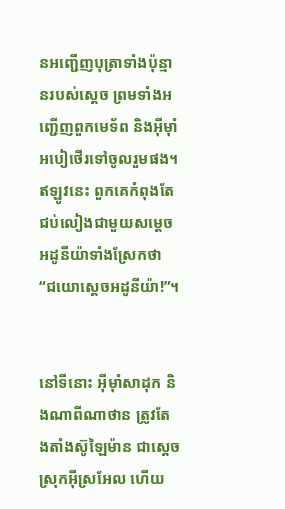នអញ្ជើញបុត្រាទាំងប៉ុន្មានរបស់ស្តេច ព្រមទាំងអញ្ជើញពួកមេ‌ទ័ព និងអ៊ីមុាំអបៀ‌ថើរទៅចូលរួមផង។ ឥឡូវនេះ ពួកគេកំពុងតែជប់‌លៀងជាមួយសម្តេចអដូ‌នី‌យ៉ាទាំងស្រែកថា “ជយោស្តេចអដូ‌នី‌យ៉ា!”។


នៅទីនោះ អ៊ីមុាំសាដុក និងណាពីណាថាន ត្រូវតែង‌តាំងស៊ូ‌ឡៃម៉ាន ជាស្តេចស្រុកអ៊ីស្រ‌អែល ហើយ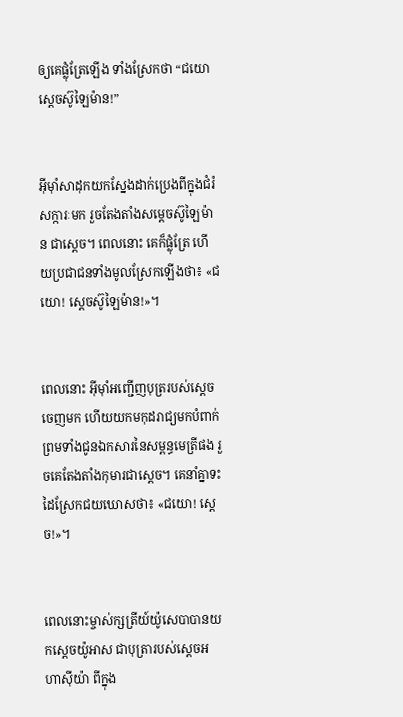ឲ្យគេផ្លុំត្រែឡើង ទាំងស្រែកថា “ជយោស្តេចស៊ូឡៃ‌ម៉ាន!”


អ៊ីមុាំសាដុកយកស្នែងដាក់ប្រេងពីក្នុងជំរំសក្ការៈមក រួចតែង‌តាំងសម្តេចស៊ូ‌ឡៃម៉ាន ជាស្តេច។ ពេលនោះ គេក៏ផ្លុំត្រែ ហើយប្រជា‌ជនទាំងមូលស្រែកឡើងថា៖ «ជយោ! ស្តេចស៊ូឡៃ‌ម៉ាន!»។


ពេលនោះ អ៊ីមុាំអញ្ជើញបុត្ររបស់ស្តេចចេញមក ហើយយកមកុដរាជ្យមកបំពាក់ ព្រមទាំងជូនឯក‌សារនៃសម្ពន្ធ‌មេត្រីផង រួចគេតែង‌តាំងកុមារជាស្តេច។ គេនាំគ្នាទះដៃស្រែកជយ‌ឃោសថា៖ «ជយោ! ស្តេច!»។


ពេលនោះម្ចាស់ក្សត្រីយ៍យ៉ូសេ‌បាបានយកស្តេចយ៉ូអាស ជាបុត្រារបស់ស្តេចអហា‌ស៊ីយ៉ា ពីក្នុង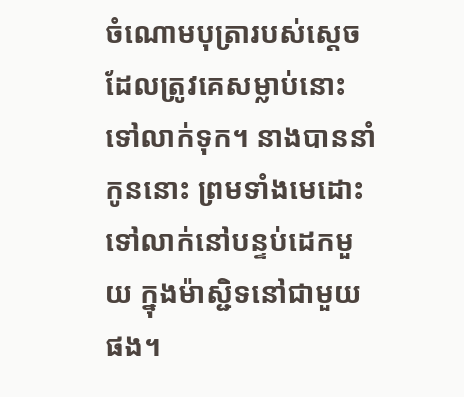ចំណោមបុត្រារបស់ស្តេច ដែលត្រូវគេសម្លាប់នោះ ទៅលាក់ទុក។ នាងបាននាំកូននោះ ព្រមទាំងមេដោះទៅលាក់នៅបន្ទប់ដេកមួយ ក្នុងម៉ាស្ជិទនៅជាមួយផង។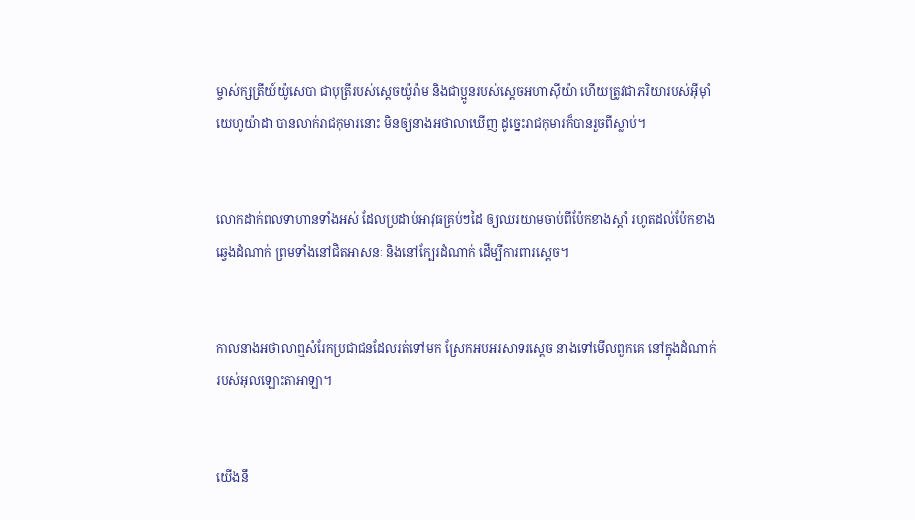ម្ចាស់ក្សត្រីយ៍យ៉ូសេ‌បា ជាបុត្រីរបស់ស្តេចយ៉ូរ៉ាម និងជាប្អូនរបស់ស្តេចអហា‌ស៊ីយ៉ា ហើយត្រូវជាភរិយារបស់អ៊ីមុាំយេហូ‌យ៉ាដា បានលាក់រាជកុមារនោះ មិនឲ្យនាងអថា‌លាឃើញ ដូច្នេះរាជកុមារក៏បានរួចពីស្លាប់។


លោកដាក់ពលទាហានទាំងអស់ ដែលប្រដាប់អាវុធគ្រប់ៗដៃ ឲ្យឈរយាមចាប់ពីប៉ែកខាងស្តាំ រហូតដល់ប៉ែកខាងឆ្វេងដំណាក់ ព្រមទាំងនៅជិតអាសនៈ និងនៅក្បែរដំណាក់ ដើម្បីការ‌ពារស្តេច។


កាលនាងអថា‌លាឮសំរែកប្រជា‌ជនដែលរត់ទៅមក ស្រែកអប‌អរ‌សាទរស្តេច នាងទៅមើលពួកគេ នៅក្នុងដំណាក់របស់អុលឡោះ‌តាអាឡា។


យើងនឹ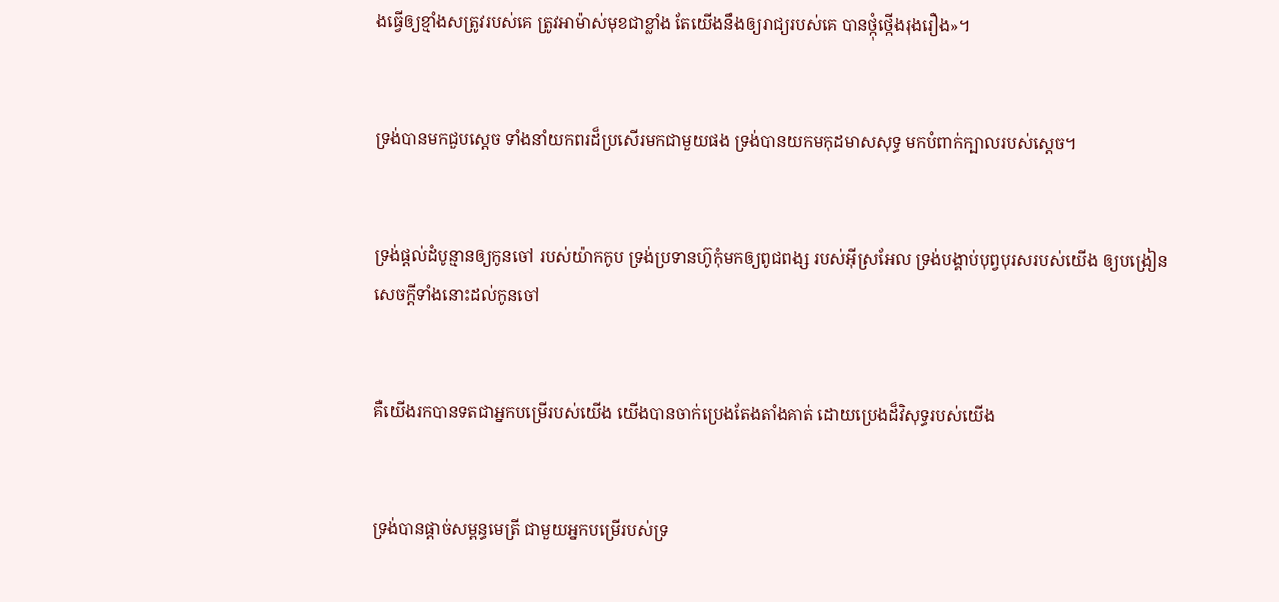ងធ្វើឲ្យខ្មាំងសត្រូវរបស់គេ ត្រូវអាម៉ាស់មុខជាខ្លាំង តែយើងនឹងឲ្យរាជ្យរបស់គេ បានថ្កុំ‌ថ្កើងរុង‌រឿង»។


ទ្រង់បានមកជួបស្តេច ទាំងនាំយកពរដ៏ប្រសើរមកជាមួយផង ទ្រង់បានយកមកុដមាសសុទ្ធ មកបំពាក់ក្បាលរបស់ស្តេច។


ទ្រង់ផ្តល់ដំបូន្មានឲ្យកូនចៅ របស់យ៉ាកកូប ទ្រង់ប្រទានហ៊ូកុំមកឲ្យពូជ‌ពង្ស របស់អ៊ីស្រ‌អែល ទ្រង់បង្គាប់បុព្វបុរសរបស់យើង ឲ្យបង្រៀនសេចក្ដីទាំងនោះដល់កូនចៅ


គឺយើងរកបានទតជាអ្នកបម្រើរបស់យើង យើងបានចាក់ប្រេងតែង‌តាំងគាត់ ដោយប្រេងដ៏‌វិសុទ្ធរបស់យើង


ទ្រង់បានផ្ដាច់សម្ពន្ធ‌មេត្រី ជាមួយអ្នកបម្រើរបស់ទ្រ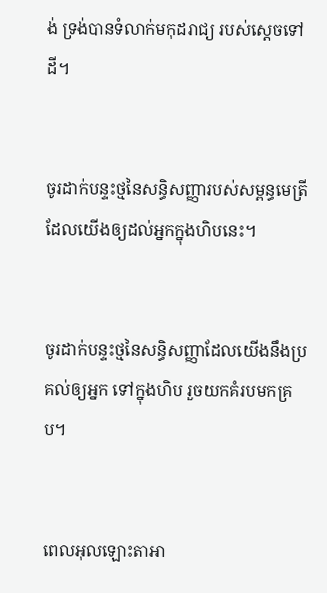ង់ ទ្រង់បានទំលាក់មកុដ‌រាជ្យ របស់ស្តេចទៅដី។


ចូរដាក់បន្ទះថ្មនៃសន្ធិ‌សញ្ញារបស់សម្ពន្ធ‌មេត្រី ដែលយើងឲ្យដល់អ្នកក្នុងហិបនេះ។


ចូរដាក់បន្ទះថ្មនៃសន្ធិ‌សញ្ញាដែលយើងនឹងប្រគល់ឲ្យអ្នក ទៅក្នុងហិប រួចយកគំរបមកគ្រប។


ពេលអុលឡោះ‌តាអា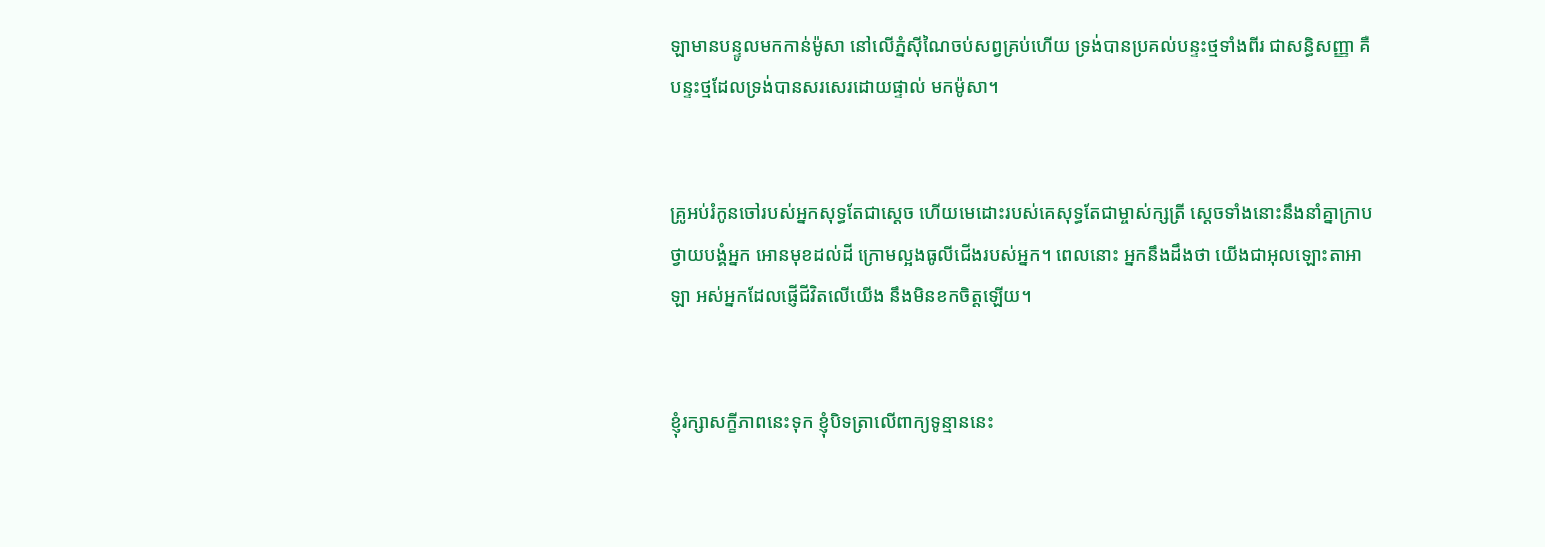ឡាមានបន្ទូលមកកាន់ម៉ូសា នៅលើភ្នំស៊ីណៃចប់សព្វគ្រប់ហើយ ទ្រង់បានប្រគល់បន្ទះថ្មទាំងពីរ ជាសន្ធិ‌សញ្ញា គឺបន្ទះថ្មដែលទ្រង់បានសរសេរដោយផ្ទាល់ មកម៉ូសា។


គ្រូអប់រំកូនចៅរបស់អ្នកសុទ្ធតែជាស្ដេច ហើយមេដោះរបស់គេសុទ្ធតែជាម្ចាស់‌ក្សត្រី ស្ដេចទាំងនោះនឹងនាំគ្នាក្រាបថ្វាយ‌បង្គំអ្នក អោនមុខដល់ដី ក្រោមល្អងធូលីជើងរបស់អ្នក។ ពេលនោះ អ្នកនឹងដឹងថា យើងជាអុលឡោះ‌តាអាឡា អស់អ្នកដែលផ្ញើជីវិតលើយើង នឹងមិនខកចិត្តឡើយ។


ខ្ញុំរក្សាសក្ខី‌ភាពនេះទុក ខ្ញុំបិទត្រាលើពាក្យទូន្មាននេះ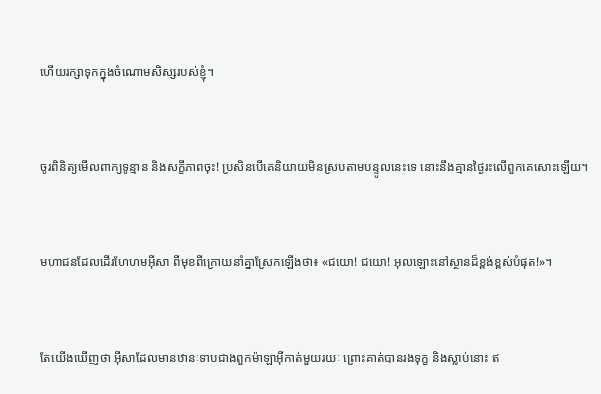ហើយរក្សាទុកក្នុងចំណោមសិស្សរបស់ខ្ញុំ។


ចូរពិនិត្យមើលពាក្យទូន្មាន និងសក្ខី‌ភាពចុះ! ប្រសិនបើគេនិយាយមិនស្របតាមបន្ទូលនេះទេ នោះនឹងគ្មានថ្ងៃរះលើពួកគេសោះឡើយ។


មហា‌ជនដែលដើរហែ‌ហមអ៊ីសា ពីមុខពីក្រោយនាំគ្នាស្រែកឡើងថា៖ «ជយោ! ជយោ! អុលឡោះនៅស្ថានដ៏ខ្ពង់‌ខ្ពស់បំផុត!»។


តែយើងឃើញថា អ៊ីសាដែលមានឋានៈទាបជាងពួកម៉ាឡា‌អ៊ីកាត់មួយរយៈ ព្រោះគាត់បានរង‌ទុក្ខ និងស្លាប់នោះ ឥ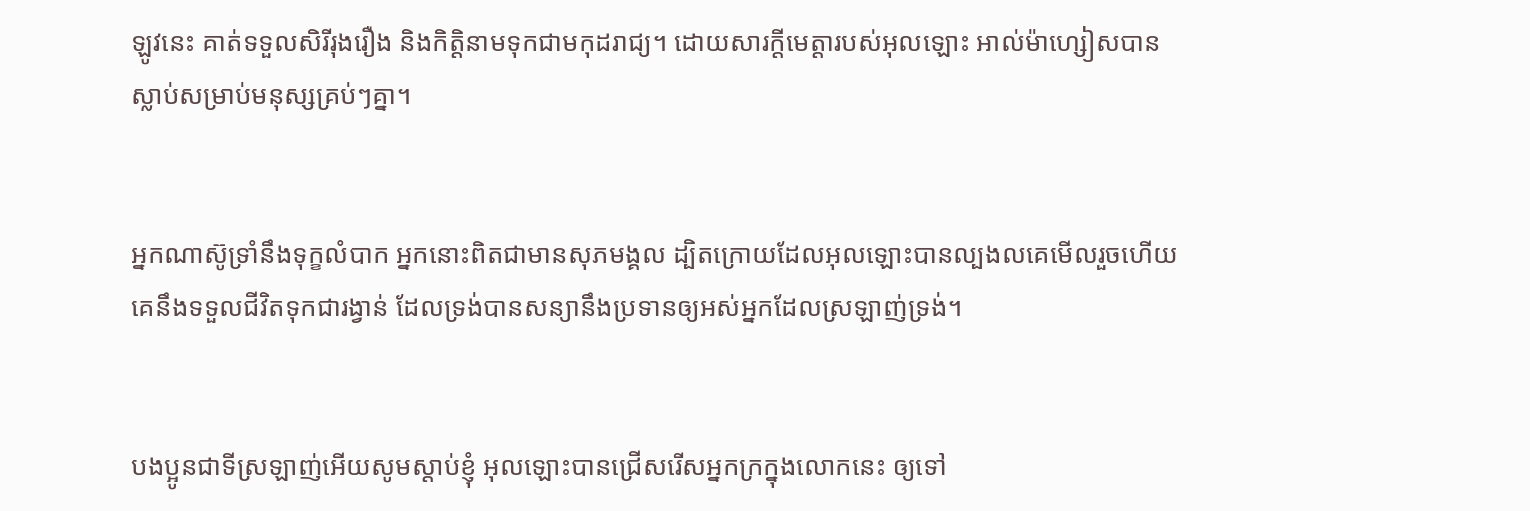ឡូវនេះ គាត់ទទួលសិរី‌រុង‌រឿង និងកិត្ដិ‌នាមទុកជាមកុដរាជ្យ។ ដោយ‌សារក្តីមេត្តារបស់អុលឡោះ អាល់ម៉ា‌ហ្សៀសបានស្លាប់សម្រាប់មនុស្សគ្រប់ៗគ្នា។


អ្នកណាស៊ូទ្រាំនឹងទុក្ខលំបាក អ្នកនោះពិតជាមានសុភមង្គល ដ្បិតក្រោយដែលអុលឡោះបានល្បង‌លគេមើលរួចហើយ គេនឹងទទួលជីវិតទុកជារង្វាន់ ដែលទ្រង់បានសន្យានឹងប្រទានឲ្យអស់អ្នកដែលស្រឡាញ់ទ្រង់។


បងប្អូនជាទីស្រឡាញ់អើយសូមស្ដាប់ខ្ញុំ អុលឡោះបានជ្រើសរើសអ្នកក្រក្នុងលោកនេះ ឲ្យទៅ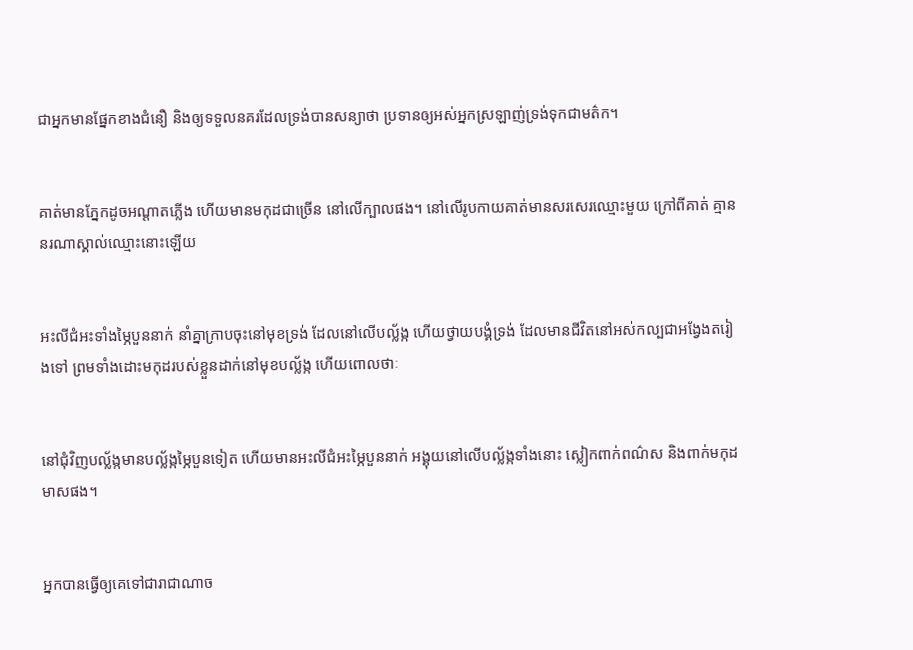ជាអ្នកមានផ្នែកខាងជំនឿ និងឲ្យទទួលនគរដែលទ្រង់បានសន្យាថា ប្រទានឲ្យអស់អ្នកស្រឡាញ់ទ្រង់ទុកជាមត៌ក។


គាត់មានភ្នែកដូចអណ្ដាតភ្លើង ហើយមានមកុដជាច្រើន នៅលើក្បាលផង។ នៅលើរូប‌កាយគាត់មានសរសេរឈ្មោះមួយ ក្រៅពីគាត់ គ្មាននរណាស្គាល់ឈ្មោះនោះឡើយ


អះលី‌ជំអះទាំងម្ភៃបួននាក់ នាំគ្នាក្រាបចុះនៅមុខទ្រង់ ដែលនៅលើបល្ល័ង្ក ហើយថ្វាយ‌បង្គំទ្រង់ ដែលមានជីវិតនៅអស់‌កល្បជាអង្វែងតរៀងទៅ ព្រមទាំងដោះមកុដរបស់ខ្លួនដាក់នៅមុខបល្ល័ង្ក ហើយពោលថាៈ


នៅជុំ‌វិញបល្ល័ង្កមានបល្ល័ង្កម្ភៃបួនទៀត ហើយមានអះលី‌ជំអះម្ភៃបួននាក់ អង្គុយនៅលើបល្ល័ង្កទាំងនោះ ស្លៀកពាក់ពណ៌ស និងពាក់មកុដមាសផង។


អ្នកបានធ្វើឲ្យគេទៅជារាជា‌ណាច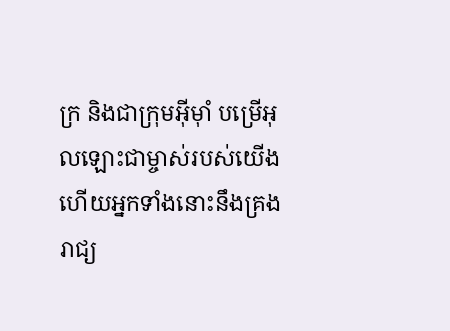ក្រ និងជាក្រុមអ៊ីមុាំ បម្រើអុលឡោះជាម្ចាស់របស់យើង ហើយអ្នកទាំងនោះនឹងគ្រងរាជ្យ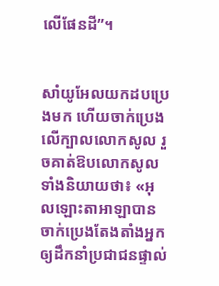លើផែនដី”។


សាំយូ‌អែលយកដបប្រេងមក ហើយចាក់ប្រេងលើក្បាលលោកសូល រួចគាត់ឱបលោកសូល ទាំងនិយាយថា៖ «អុលឡោះ‌តាអាឡាបានចាក់ប្រេងតែង‌តាំងអ្នក ឲ្យដឹកនាំប្រជា‌ជនផ្ទាល់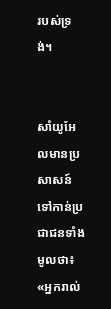របស់ទ្រង់។


សាំយូ‌អែលមានប្រសាសន៍ទៅកាន់ប្រជា‌ជនទាំងមូលថា៖ «អ្នករាល់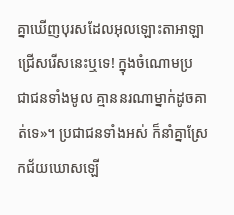គ្នាឃើញបុរសដែលអុលឡោះ‌តាអាឡាជ្រើសរើសនេះឬទេ! ក្នុងចំណោមប្រជា‌ជនទាំងមូល គ្មាននរណាម្នាក់ដូចគាត់ទេ»។ ប្រជា‌ជនទាំងអស់ ក៏នាំគ្នាស្រែកជ័យឃោសឡើ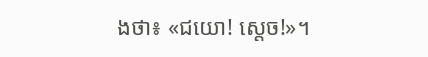ងថា៖ «ជយោ! ស្តេច!»។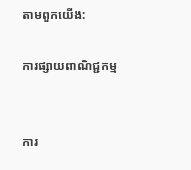តាមពួកយើង:

ការផ្សាយពាណិជ្ជកម្ម


ការ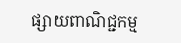ផ្សាយពាណិជ្ជកម្ម